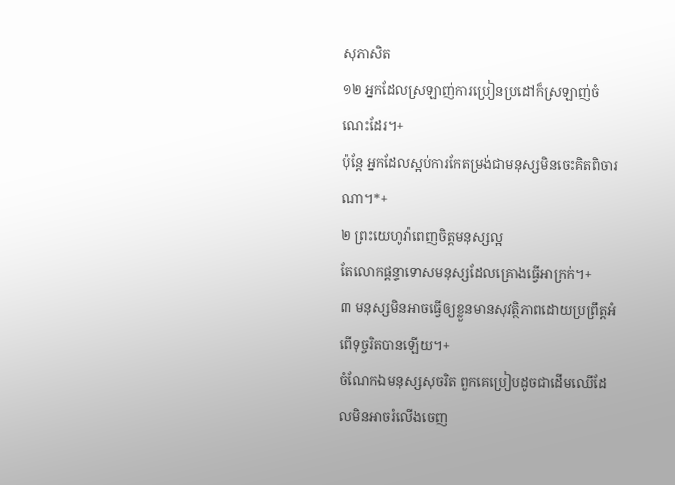សុភាសិត
១២ អ្នកដែលស្រឡាញ់ការប្រៀនប្រដៅក៏ស្រឡាញ់ចំណេះដែរ។+
ប៉ុន្តែ អ្នកដែលស្អប់ការកែតម្រង់ជាមនុស្សមិនចេះគិតពិចារណា។*+
២ ព្រះយេហូវ៉ាពេញចិត្តមនុស្សល្អ
តែលោកផ្ដន្ទាទោសមនុស្សដែលគ្រោងធ្វើអាក្រក់។+
៣ មនុស្សមិនអាចធ្វើឲ្យខ្លួនមានសុវត្ថិភាពដោយប្រព្រឹត្តអំពើទុច្ចរិតបានឡើយ។+
ចំណែកឯមនុស្សសុចរិត ពួកគេប្រៀបដូចជាដើមឈើដែលមិនអាចរំលើងចេញ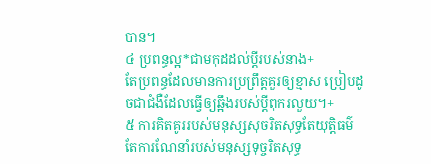បាន។
៤ ប្រពន្ធល្អ*ជាមកុដដល់ប្ដីរបស់នាង+
តែប្រពន្ធដែលមានការប្រព្រឹត្តគួរឲ្យខ្មាស ប្រៀបដូចជាជំងឺដែលធ្វើឲ្យឆ្អឹងរបស់ប្ដីពុករលួយ។+
៥ ការគិតគូររបស់មនុស្សសុចរិតសុទ្ធតែយុត្តិធម៌
តែការណែនាំរបស់មនុស្សទុច្ចរិតសុទ្ធ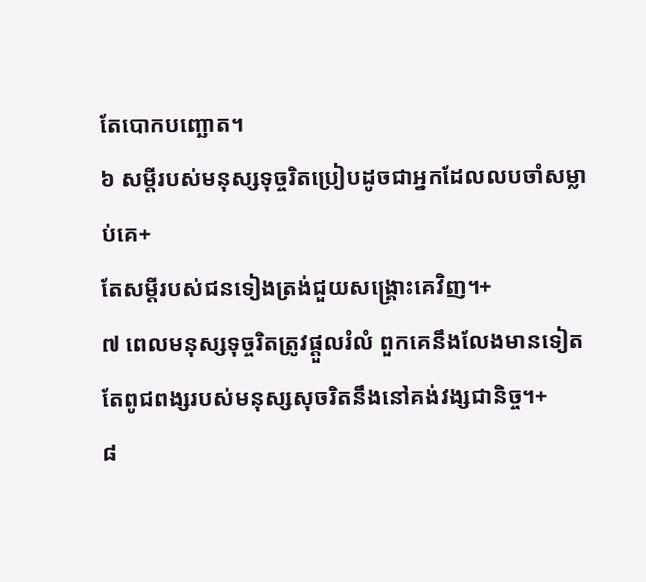តែបោកបញ្ឆោត។
៦ សម្ដីរបស់មនុស្សទុច្ចរិតប្រៀបដូចជាអ្នកដែលលបចាំសម្លាប់គេ+
តែសម្ដីរបស់ជនទៀងត្រង់ជួយសង្គ្រោះគេវិញ។+
៧ ពេលមនុស្សទុច្ចរិតត្រូវផ្ដួលរំលំ ពួកគេនឹងលែងមានទៀត
តែពូជពង្សរបស់មនុស្សសុចរិតនឹងនៅគង់វង្សជានិច្ច។+
៨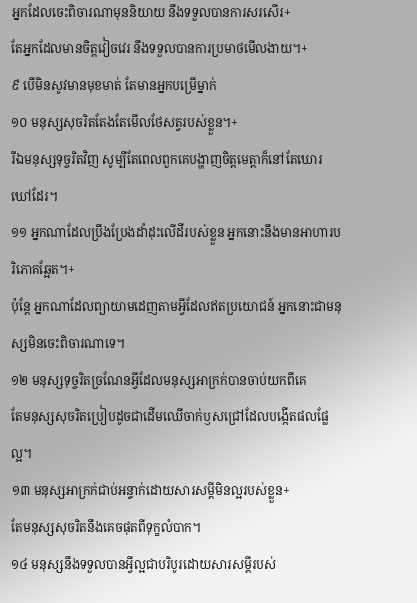អ្នកដែលចេះពិចារណាមុននិយាយ នឹងទទួលបានការសរសើរ+
តែអ្នកដែលមានចិត្តវៀចវេរ នឹងទទួលបានការប្រមាថមើលងាយ។+
៩ បើមិនសូវមានមុខមាត់ តែមានអ្នកបម្រើម្នាក់
១០ មនុស្សសុចរិតតែងតែមើលថែសត្វរបស់ខ្លួន។+
រីឯមនុស្សទុច្ចរិតវិញ សូម្បីតែពេលពួកគេបង្ហាញចិត្តមេត្តាក៏នៅតែឃោរឃៅដែរ។
១១ អ្នកណាដែលប្រឹងប្រែងដាំដុះលើដីរបស់ខ្លួន អ្នកនោះនឹងមានអាហារបរិភោគឆ្អែត។+
ប៉ុន្តែ អ្នកណាដែលព្យាយាមដេញតាមអ្វីដែលឥតប្រយោជន៍ អ្នកនោះជាមនុស្សមិនចេះពិចារណាទេ។
១២ មនុស្សទុច្ចរិតច្រណែនអ្វីដែលមនុស្សអាក្រក់បានចាប់យកពីគេ
តែមនុស្សសុចរិតប្រៀបដូចជាដើមឈើចាក់ឫសជ្រៅដែលបង្កើតផលផ្លែល្អ។
១៣ មនុស្សអាក្រក់ជាប់អន្ទាក់ដោយសារសម្ដីមិនល្អរបស់ខ្លួន+
តែមនុស្សសុចរិតនឹងគេចផុតពីទុក្ខលំបាក។
១៤ មនុស្សនឹងទទួលបានអ្វីល្អជាបរិបូរដោយសារសម្ដីរបស់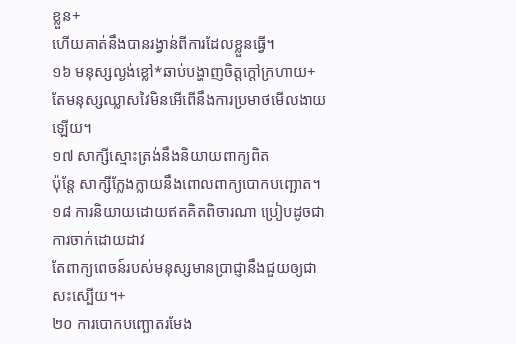ខ្លួន+
ហើយគាត់នឹងបានរង្វាន់ពីការដែលខ្លួនធ្វើ។
១៦ មនុស្សល្ងង់ខ្លៅ*ឆាប់បង្ហាញចិត្តក្ដៅក្រហាយ+
តែមនុស្សឈ្លាសវៃមិនអើពើនឹងការប្រមាថមើលងាយឡើយ។
១៧ សាក្សីស្មោះត្រង់នឹងនិយាយពាក្យពិត
ប៉ុន្តែ សាក្សីក្លែងក្លាយនឹងពោលពាក្យបោកបញ្ឆោត។
១៨ ការនិយាយដោយឥតគិតពិចារណា ប្រៀបដូចជាការចាក់ដោយដាវ
តែពាក្យពេចន៍របស់មនុស្សមានប្រាជ្ញានឹងជួយឲ្យជាសះស្បើយ។+
២០ ការបោកបញ្ឆោតរមែង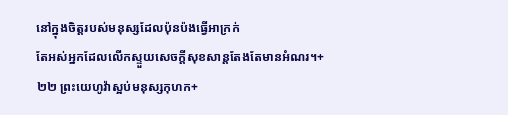នៅក្នុងចិត្តរបស់មនុស្សដែលប៉ុនប៉ងធ្វើអាក្រក់
តែអស់អ្នកដែលលើកស្ទួយសេចក្ដីសុខសាន្តតែងតែមានអំណរ។+
២២ ព្រះយេហូវ៉ាស្អប់មនុស្សកុហក+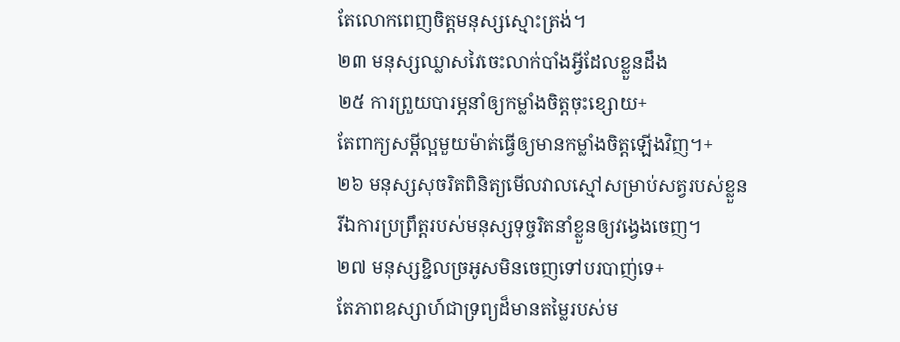តែលោកពេញចិត្តមនុស្សស្មោះត្រង់។
២៣ មនុស្សឈ្លាសវៃចេះលាក់បាំងអ្វីដែលខ្លួនដឹង
២៥ ការព្រួយបារម្ភនាំឲ្យកម្លាំងចិត្តចុះខ្សោយ+
តែពាក្យសម្ដីល្អមួយម៉ាត់ធ្វើឲ្យមានកម្លាំងចិត្តឡើងវិញ។+
២៦ មនុស្សសុចរិតពិនិត្យមើលវាលស្មៅសម្រាប់សត្វរបស់ខ្លួន
រីឯការប្រព្រឹត្តរបស់មនុស្សទុច្ចរិតនាំខ្លួនឲ្យវង្វេងចេញ។
២៧ មនុស្សខ្ជិលច្រអូសមិនចេញទៅបរបាញ់ទេ+
តែភាពឧស្សាហ៍ជាទ្រព្យដ៏មានតម្លៃរបស់ម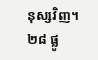នុស្សវិញ។
២៨ ផ្លូ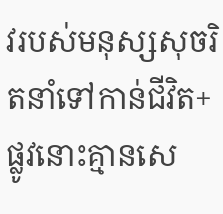វរបស់មនុស្សសុចរិតនាំទៅកាន់ជីវិត+
ផ្លូវនោះគ្មានសេ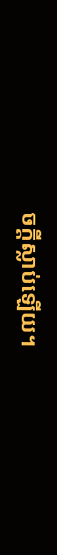ចក្ដីស្លាប់ឡើយ។